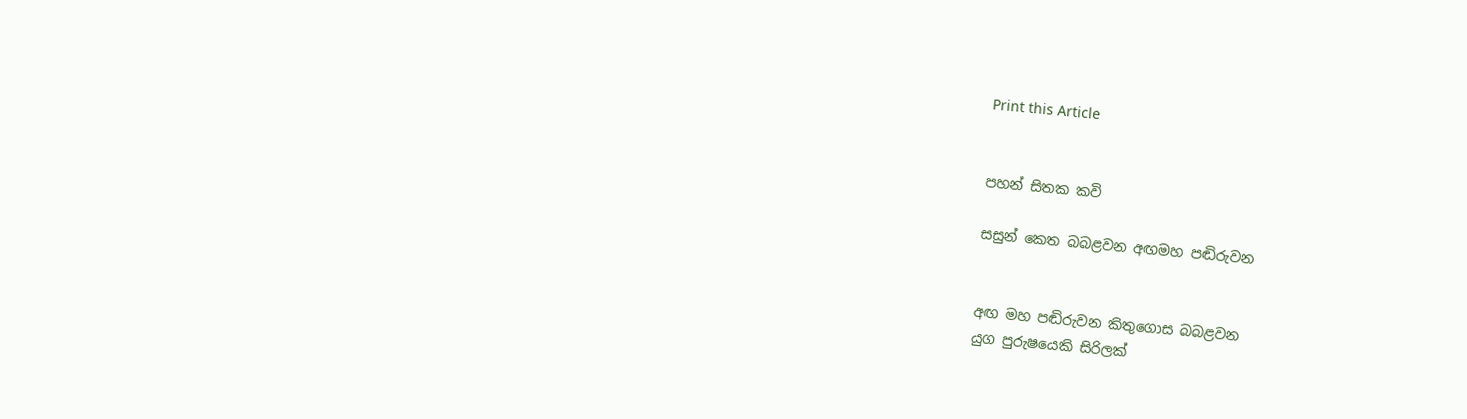Print this Article


පහන් සිතක කවි

සසුන් කෙත බබළවන අඟමහ පඬිරුවන


අඟ මහ පඬිරුවන කිතුගොස බබළවන
යුග පුරුෂයෙකි සිරිලක්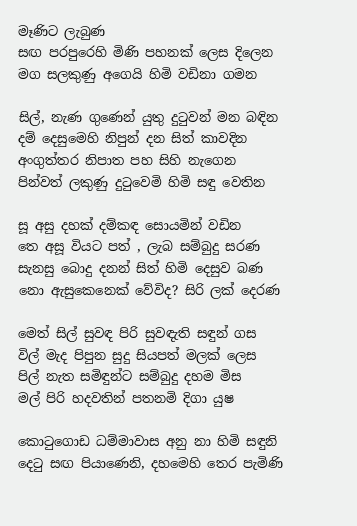මෑණිට ලැබුණ
සඟ පරපුරෙහි මිණි පහනක් ලෙස දිලෙන
මග සලකුණු අගෙයි හිමි වඩිනා ගමන

සිල්, නැණ ගුණෙන් යුතු දුටුවන් මන බඳින
දම් දෙසුමෙහි නිපුන් දන සිත් කාවදින
අංගුත්තර නිපාත පහ සිහි නැගෙන
පින්වත් ලකුණු දුටුවෙමි හිමි සඳු වෙතින

සූ අසු දහක් දම්කඳ සොයමින් වඩින
තෙ අසූ වියට පත් , ලැබ සම්බුදු සරණ
සැනසු බොදු දනන් සිත් හිමි දෙසුව බණ
නො ඇසුකෙනෙක් වේවිද? සිරි ලක් දෙරණ

මෙත් සිල් සුවඳ පිරි සුවඳැති සඳුන් ගස
විල් මැද පිපුන සුදු සියපත් මලක් ලෙස
පිල් නැත සමිඳුන්ට සම්බුදු දහම මිස
මල් පිරි හදවතින් පතනමි දිගා යුෂ

කොටුගොඩ ධම්මාවාස අනු නා හිමි සඳුනි
දෙටු සඟ පියාණෙනි, දහමෙහි තෙර පැමිණි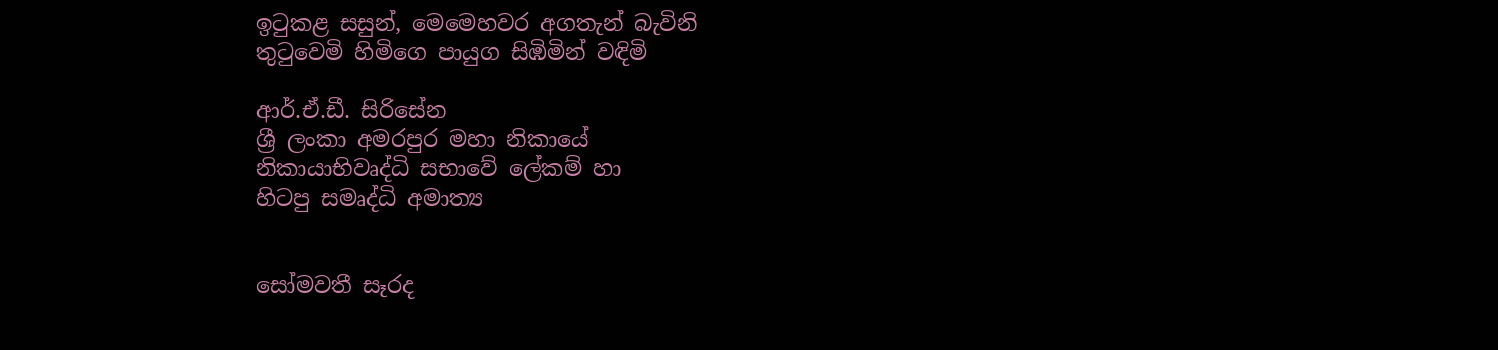ඉටුකළ සසුන්, මෙමෙහවර අගතැන් බැවිනි
තුටුවෙමි හිමිගෙ පායුග සිඹිමින් වඳිමි

ආර්.ඒ.ඩී. සිරිසේන
ශ්‍රී ලංකා අමරපුර මහා නිකායේ
නිකායාභිවෘද්ධි සභාවේ ලේකම් හා
හිටපු සමෘද්ධි අමාත්‍ය


සෝමවතී සෑරද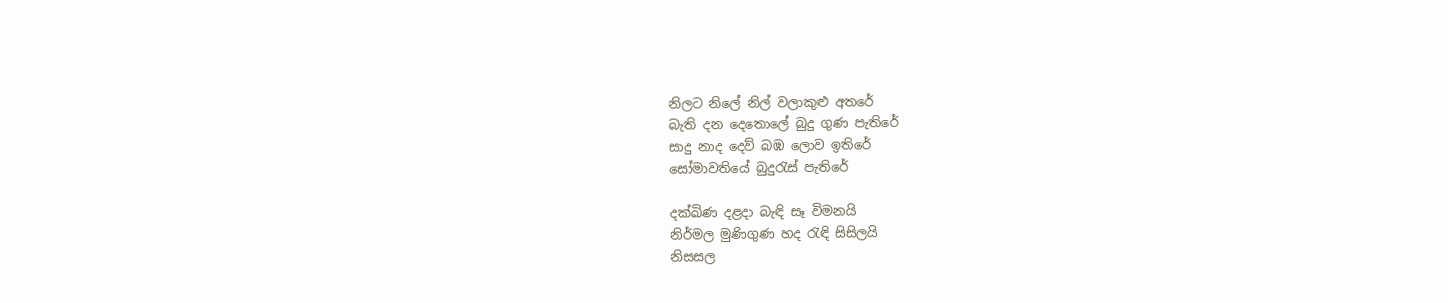නිලට නිලේ නිල් වලාකුළු අතරේ
බැති දන දෙතොලේ බුදු ගුණ පැතිරේ
සාදු නාද දෙව් බඹ ලොව ඉතිරේ
සෝමාවතියේ බුදුරැස් පැතිරේ

දක්ඛිණ දළදා බැඳි සෑ විමනයි
නිර්මල මුණිගුණ හද රැඳි සිසිලයි
නිසසල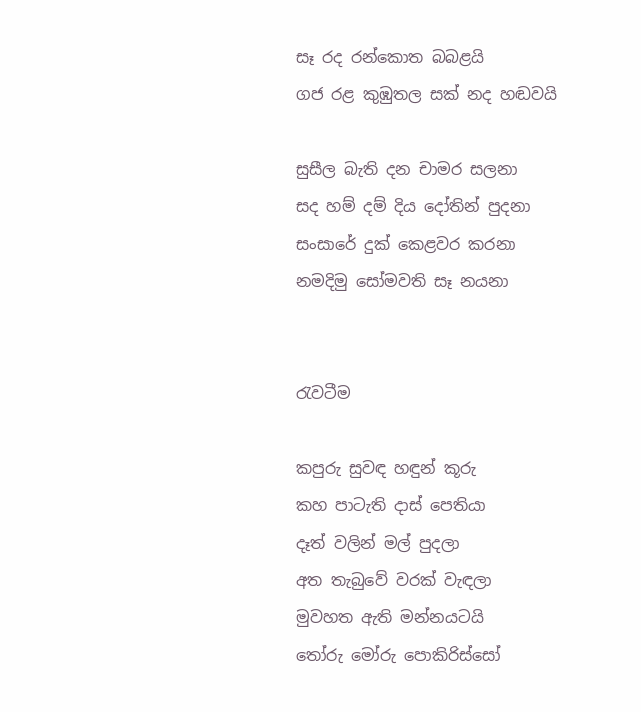සෑ රද රන්කොත බබළයි
ගජ රළ කුඹුතල සක් නද හඬවයි

සුසීල බැති දන චාමර සලනා
සද හම් දම් දිය දෝතින් පුදනා
සංසාරේ දුක් කෙළවර කරනා
නමදිමු සෝමවති සෑ නයනා


රැවටීම

කපුරු සුවඳ හඳුන් කූරු
කහ පාටැති දාස් පෙතියා
දෑත් වලින් මල් පුදලා
අත තැබුවේ වරක් වැඳලා
මුවහත ඇති මන්නයටයි
තෝරු මෝරු පොකිරිස්සෝ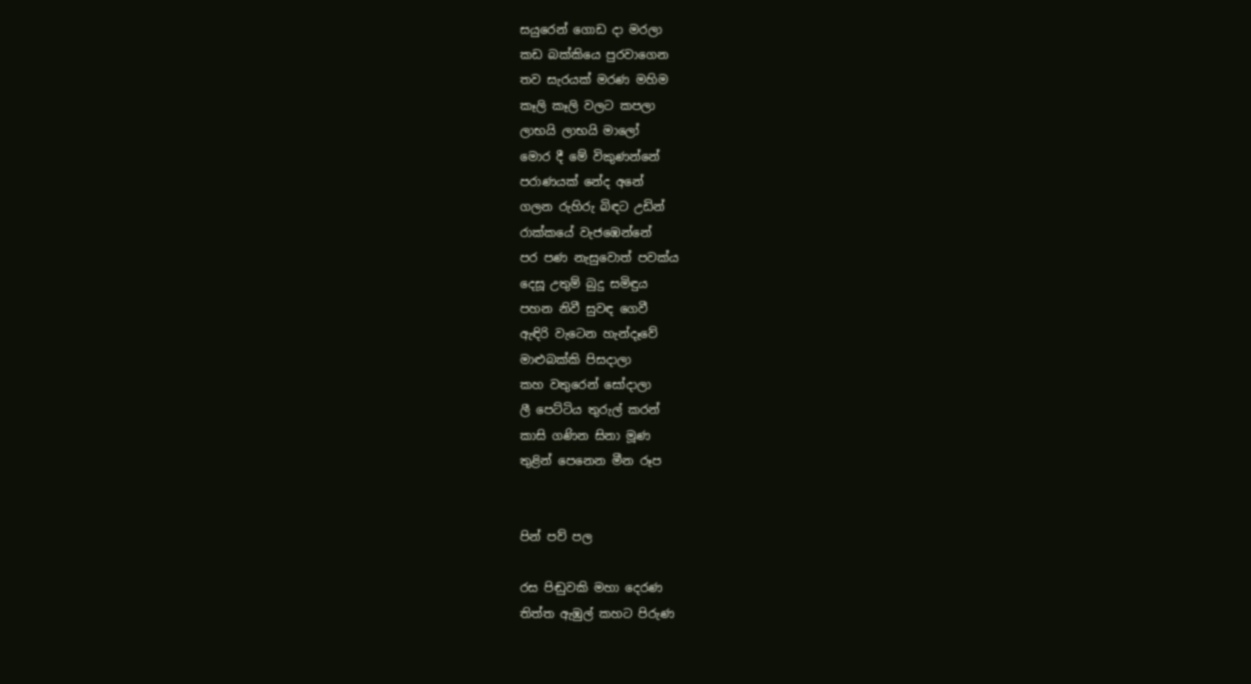සයුරෙන් ගොඩ දා මරලා
කඩ බක්කියෙ පුරවාගෙන
තව සැරයක් මරණ මහිම
කෑලි කෑලි වලට කපලා
ලාභයි ලාභයි මාලෝ
මොර දී මේ විකුණන්නේ
පරාණයක් නේද අනේ
ගලන රුහිරු බිඳට උඩින්
රාක්කයේ වැජඹෙන්නේ
පර පණ නැසුවොත් පවක්ය
දෙසූ උතුම් බුදු සමිඳුය
පහන නිවී සුවඳ ගෙවී
ඇඳිරි වැටෙන හැන්දෑවේ
මාළුබක්කි පිසදාලා
කහ වතුරෙන් සෝදාලා
ලී පෙට්ටිය තුරුල් කරන්
කාසි ගණින සිනා මූණ
තුළින් පෙනෙන මීන රූප


පින් පව් පල

රස පිඬුවකි මහා දෙරණ
තිත්ත ඇඹුල් කහට පිරුණ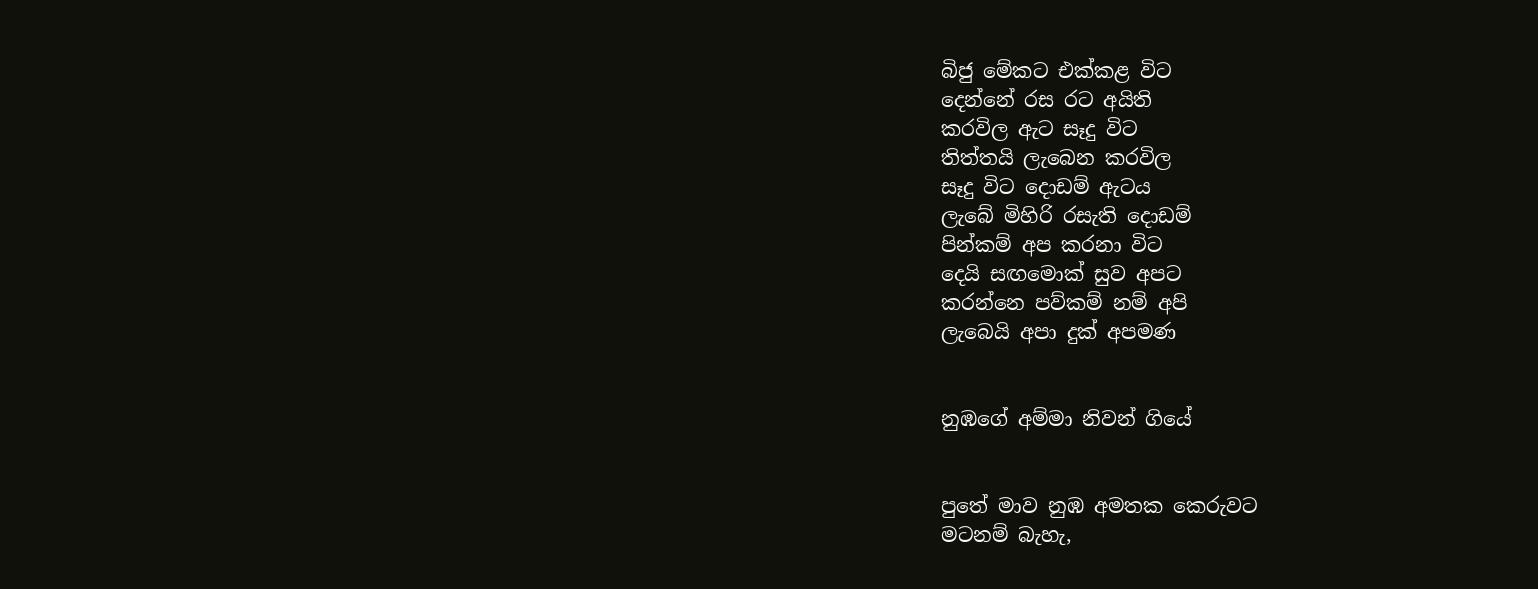බිජු මේකට එක්කළ විට
දෙන්නේ රස රට අයිති
කරවිල ඇට සෑදු විට
තිත්තයි ලැබෙන කරවිල
සෑදු විට දොඩම් ඇටය
ලැබේ මිහිරි රසැති දොඩම්
පින්කම් අප කරනා විට
දෙයි සඟමොක් සුව අපට
කරන්නෙ පව්කම් නම් අපි
ලැබෙයි අපා දුක් අපමණ


නුඹගේ අම්මා නිවන් ගියේ


පුතේ මාව නුඹ අමතක කෙරුවට
මටනම් බැහැ,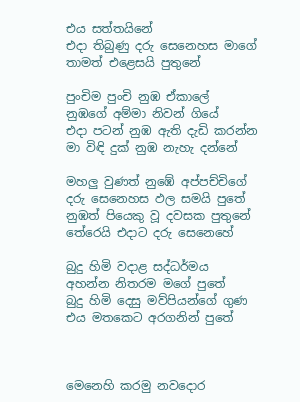එය සත්තයිනේ
එදා තිබුණු දරු සෙනෙහස මාගේ
තාමත් එළෙසයි පුතුනේ

පුංචිම පුංචි නුඹ ඒකාලේ
නුඹගේ අම්මා නිවන් ගියේ
එදා පටන් නුඹ ඇති දැඩි කරන්න
මා විඳි දුක් නුඹ නැහැ දන්නේ

මහලු වුණත් නුඹේ අප්පච්චිගේ
දරු සෙනෙහස ඵල සමයි පුතේ
නුඹත් පියෙකු වූ දවසක පුතුනේ
තේරෙයි එදාට දරු සෙනෙහේ

බුදු හිමි වදාළ සද්ධර්මය
අහන්න නිතරම මගේ පුතේ
බුදු හිමි දෙසු මව්පියන්ගේ ගුණ
එය මතකෙට අරගනින් පුතේ



මෙනෙහි කරමු නවදොර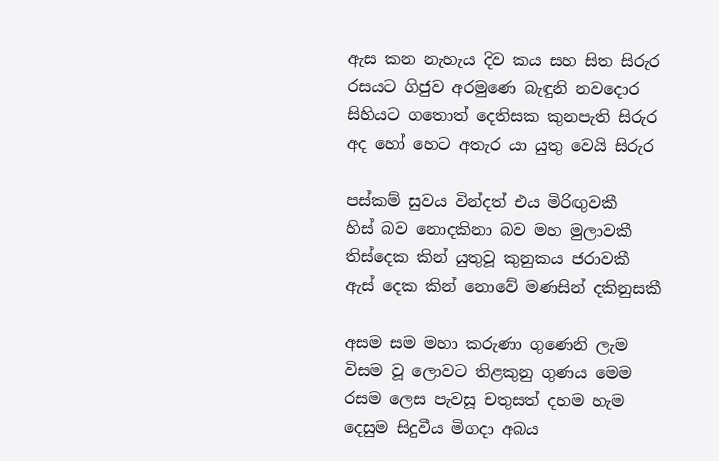ඇස කන නැහැය දිව කය සහ සිත සිරුර
රසයට ගිජුව අරමුණෙ බැඳුනි නවදොර
සිහියට ගතොත් දෙතිසක කුනපැති සිරුර
අද හෝ හෙට අතැර යා යුතු වෙයි සිරුර

පස්කම් සුවය වින්දත් එය මිරිඟුවකී
හිස් බව නොදකිනා බව මහ මුලාවකී
තිස්දෙක කින් යුතුවූ කුනුකය ජරාවකී
ඇස් දෙක කින් නොවේ මණසින් දකිනුසකී

අසම සම මහා කරුණා ගුණෙනි ලැම
විසම වූ ලොවට තිළකුනු ගුණය මෙම
රසම ලෙස පැවසූ චතුසත් දහම හැම
දෙසුම සිදුවීය මිගදා අබය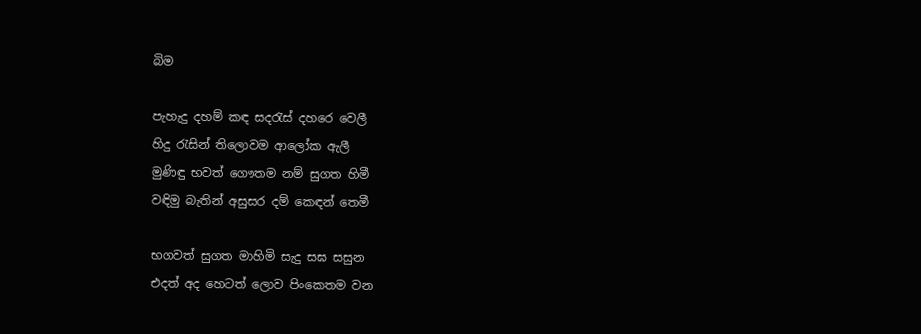බිම

පැහැදු දහම් කඳ සදරැස් දහරෙ වෙලී
හිදු රැසින් තිලොවම ආලෝක ඇලී
මුණිඳු භවත් ගෞතම නම් සුගත හිමී
වඳිමු බැතින් අසුසර දම් කෙඳන් තෙමී

භගවත් සුගත මාහිමි සැදු සඝ සසුන
එදත් අද හෙටත් ලොව පිංකෙතම වන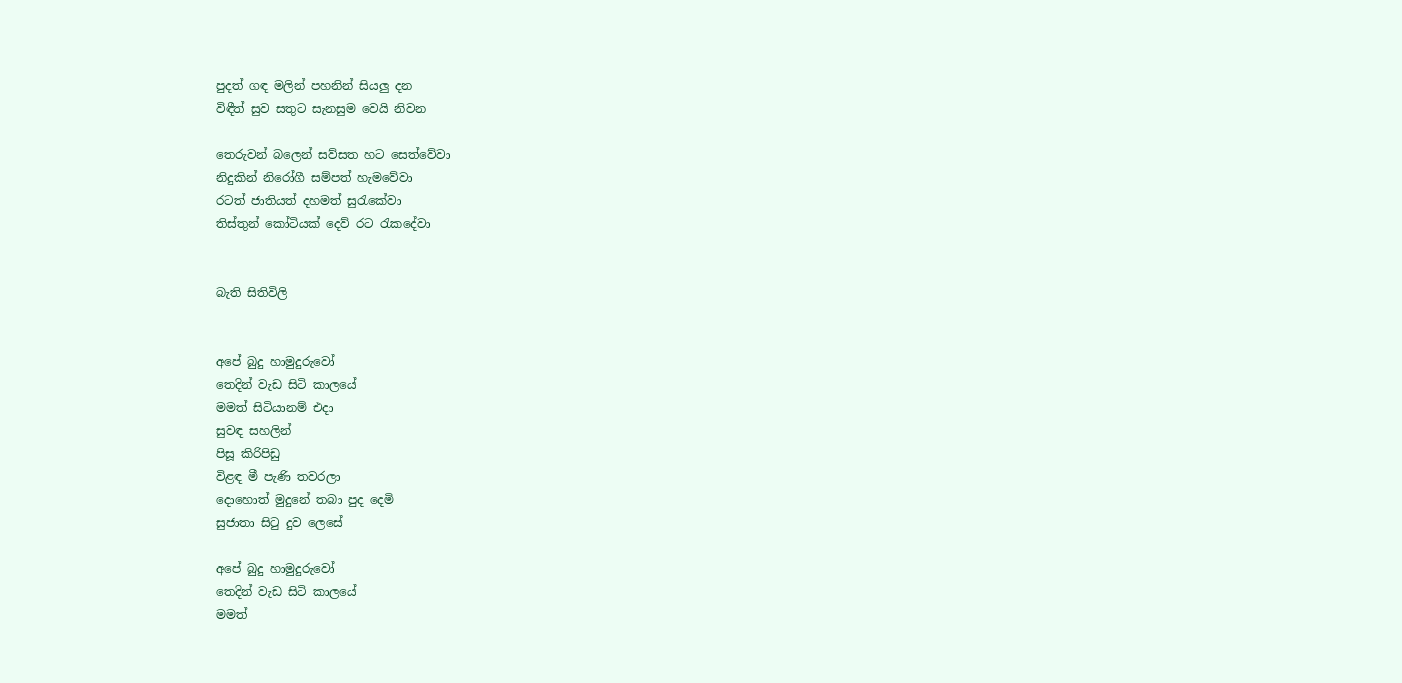පුදත් ගඳ මලින් පහනින් සියලු දන
විඳීත් සුව සතුට සැනසුම වෙයි නිවන

තෙරුවන් බලෙන් සව්සත හට සෙත්වේවා
නිදුකින් නිරෝගී සම්පත් හැමවේවා
රටත් ජාතියත් දහමත් සුරැකේවා
තිස්තුන් කෝටියක් දෙව් රට රැකදේවා


බැති සිතිවිලි


අපේ බුදු හාමුදුරුවෝ
තෙදින් වැඩ සිටි කාලයේ
මමත් සිටියානම් එදා
සුවඳ සහලින්
පිසූ කිරිපිඩු
විළඳ මී පැණි තවරලා
දොහොත් මුදුනේ තබා පුද දෙමි
සුජාතා සිටු දුව ලෙසේ

අපේ බුදු හාමුදුරුවෝ
තෙදින් වැඩ සිටි කාලයේ
මමත්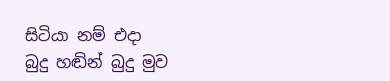සිටියා නම් එදා
බුදු හඬින් බුදු මුව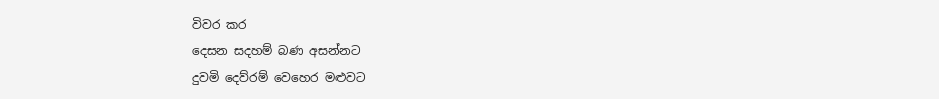විවර කර
දෙසන සදහම් බණ අසන්නට
දුවමි දෙව්රම් වෙහෙර මළුවට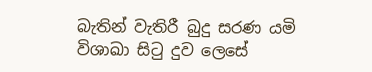බැතින් වැතිරී බුදු සරණ යමි
විශාඛා සිටු දුව ලෙසේ